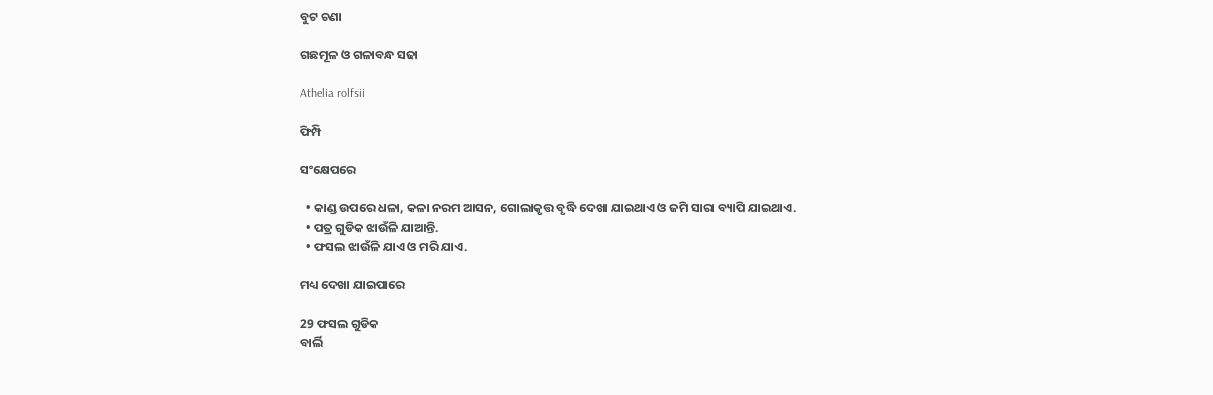ବୁଟ ଚଣା

ଗଛମୂଳ ଓ ଗଳାବନ୍ଧ ସଢା

Athelia rolfsii

ଫିମ୍ପି

ସଂକ୍ଷେପରେ

  • କାଣ୍ଡ ଉପରେ ଧଳା, କଳା ନରମ ଆସନ, ଗୋଲାକୃତ୍ତ ବୃଦ୍ଧି ଦେଖା ଯାଇଥାଏ ଓ ଜମି ସାରା ବ୍ୟାପି ଯାଇଥାଏ.
  • ପତ୍ର ଗୁଡିକ ଝାଉଁଳି ଯାଆନ୍ତି.
  • ଫସଲ ଝାଉଁଳି ଯାଏ ଓ ମରି ଯାଏ.

ମଧ୍ୟ ଦେଖା ଯାଇପାରେ

29 ଫସଲ ଗୁଡିକ
ବାର୍ଲି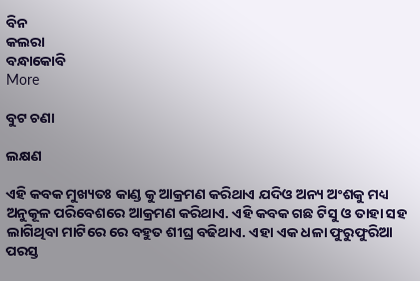ବିନ
କଲରା
ବନ୍ଧାକୋବି
More

ବୁଟ ଚଣା

ଲକ୍ଷଣ

ଏହି କବକ ମୁଖ୍ୟତଃ କାଣ୍ଡ କୁ ଆକ୍ରମଣ କରିଥାଏ ଯଦିଓ ଅନ୍ୟ ଅଂଶକୁ ମଧ୍ୟ ଅନୁକୂଳ ପରିବେଶରେ ଆକ୍ରମଣ କରିଥାଏ. ଏହି କବକ ଗଛ ଟିସୁ ଓ ତାହା ସହ ଲାଗିଥିବା ମାଟିରେ ରେ ବହୁତ ଶୀଘ୍ର ବଢିଥାଏ. ଏହା ଏକ ଧଳା ଫୁରୁଫୁରିଆ ପରସ୍ତ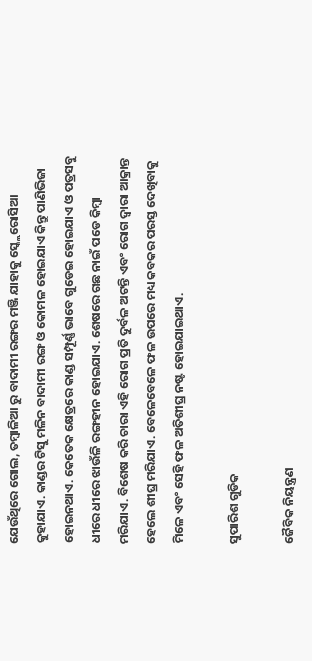ଯେଉଁଥିରେ ଗୋଲ, ତମ୍ବାଳିଆ ରୁ ବାଦାମୀ ରଙ୍ଗର ମଞ୍ଜି ଯାହାକୁ ସ୍କ୍ଲେରୋସିଆ କୁହାଯାଏ. କାଣ୍ଡର ଟିସୁ ମଳିନ ବାଦାମୀ ରଙ୍ଗ ଓ କୋମଳ ହୋଇଯାଏ କିନ୍ତୁ ପାଣିଭିଜା ହୋଇନଥାଏ. କେତେକ କ୍ଷେତ୍ରରେ କାଣ୍ଡ ସମ୍ପୂର୍ଣ୍ଣ ଭାବେ ଗୁଡେଇ ହୋଇଯାଏ ଓ ପତ୍ରସବୁ ଧୀରେ ଧୀରେ ଝାଉଁଳି ରଙ୍ଗହୀନ ହୋଇଯାଏ. ଶେଷରେ ଗଛ ନାଇଁ ପଡେ କିମ୍ବା ମରିଯାଏ. ବିଶେଷ କରି ଚାରା ଏହି ରୋଗ ପ୍ରତି ଦୁର୍ବଳ ଅଟନ୍ତି ଏବଂ ରୋଗ ଦ୍ୱାରା ଆକ୍ରାନ୍ତ ହେଲେ ଶୀଘ୍ର ମରିଯାଏ. ବେଳେବେଳେ ଫଳ ଉପରେ ମଧ୍ୟ କବକର ପରସ୍ତ ଦେଖିବାକୁ ମିଳେ ଏବଂ ସେହି ଫଳ ଅତିଶୀଘ୍ର ନଷ୍ଟ ହୋଇଯାଇଥାଏ.

ସୁପାରିଶ ଗୁଡିକ

ଜୈବିକ ନିୟନ୍ତ୍ରଣ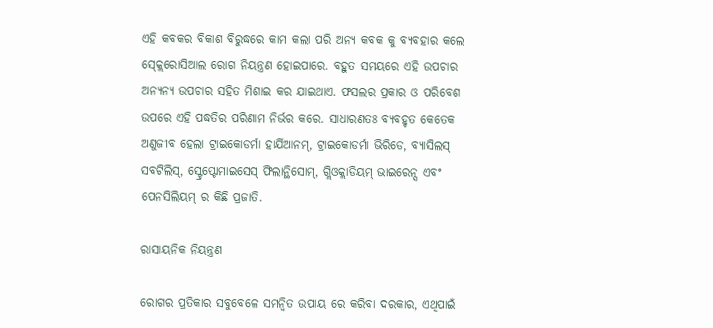ଏହି କବକର ବିକାଶ ବିରୁଦ୍ଧରେ କାମ କଲା ପରି ଅନ୍ୟ କବକ କୁ ବ୍ୟବହାର କଲେ ସ୍କ୍ଲେରୋସିଆଲ ରୋଗ ନିୟନ୍ତ୍ରଣ ହୋଇପାରେ. ବହୁତ ସମୟରେ ଏହି ଉପଚାର ଅନ୍ୟନ୍ୟ ଉପଚାର ସହିତ ମିଶାଇ କର ଯାଇଥାଏ. ଫସଲର ପ୍ରକାର ଓ ପରିବେଶ ଉପରେ ଏହି ପଦ୍ଧତିର ପରିଣାମ ନିର୍ଭର କରେ. ସାଧାରଣତଃ ବ୍ୟବହୃତ କେତେକ ଅଣୁଜୀବ ହେଲା ଟ୍ରାଇକୋଡର୍ମା ହାର୍ଯିଆନମ୍, ଟ୍ରାଇକୋଡର୍ମା ଭିରିଡେ, ବ୍ୟାସିଲସ୍ ସବଟିଲିସ୍, ସ୍ଟ୍ରେପ୍ଟୋମାଇସେସ୍ ଫିଲାନ୍ଥିସୋମ୍, ଗ୍ଲିଓକ୍ଲାଡିୟମ୍ ଭାଇରେନ୍ସ ଏବଂ ପେନସିଲିୟମ୍ ର କିଛି ପ୍ରଜାତି.

ରାସାୟନିକ ନିୟନ୍ତ୍ରଣ

ରୋଗର ପ୍ରତିକାର ସବୁବେଳେ ସମନ୍ବିତ ଉପାୟ ରେ କରିବା ଦରକାର, ଏଥିପାଇଁ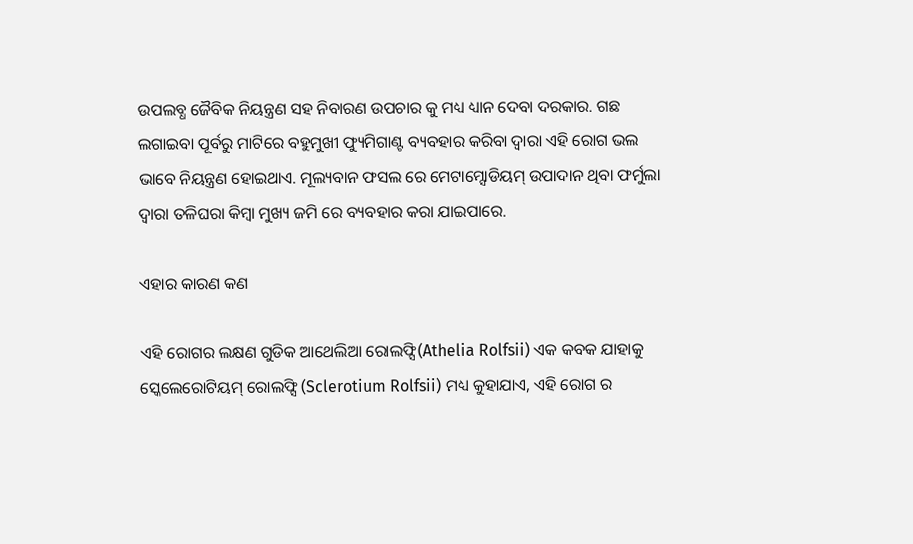ଉପଲବ୍ଧ ଜୈବିକ ନିୟନ୍ତ୍ରଣ ସହ ନିବାରଣ ଉପଚାର କୁ ମଧ୍ୟ ଧ୍ୟାନ ଦେବା ଦରକାର. ଗଛ ଲଗାଇବା ପୂର୍ବରୁ ମାଟିରେ ବହୁମୁଖୀ ଫ୍ୟୁମିଗାଣ୍ଟ ବ୍ୟବହାର କରିବା ଦ୍ୱାରା ଏହି ରୋଗ ଭଲ ଭାବେ ନିୟନ୍ତ୍ରଣ ହୋଇଥାଏ. ମୂଲ୍ୟବାନ ଫସଲ ରେ ମେଟାମ୍ସୋଡିୟମ୍ ଉପାଦାନ ଥିବା ଫର୍ମୁଲା ଦ୍ୱାରା ତଳିଘରା କିମ୍ବା ମୁଖ୍ୟ ଜମି ରେ ବ୍ୟବହାର କରା ଯାଇପାରେ.

ଏହାର କାରଣ କଣ

ଏହି ରୋଗର ଲକ୍ଷଣ ଗୁଡିକ ଆଥେଲିଆ ରୋଲଫ୍ସି(Athelia Rolfsii) ଏକ କବକ ଯାହାକୁ ସ୍କେଲେରୋଟିୟମ୍ ରୋଲଫ୍ସି (Sclerotium Rolfsii) ମଧ୍ୟ କୁହାଯାଏ, ଏହି ରୋଗ ର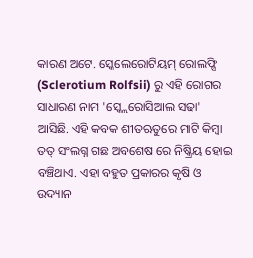କାରଣ ଅଟେ. ସ୍କେଲେରୋଟିୟମ୍ ରୋଲଫ୍ସି (Sclerotium Rolfsii) ରୁ ଏହି ରୋଗର ସାଧାରଣ ନାମ 'ସ୍କ୍ଲେରୋସିଆଲ ସଢା' ଆସିଛି. ଏହି କବକ ଶୀତଋତୁରେ ମାଟି କିମ୍ବା ତତ୍ ସଂଲଗ୍ନ ଗଛ ଅବଶେଷ ରେ ନିଷ୍କ୍ରିୟ ହୋଇ ବଞ୍ଚିଥାଏ. ଏହା ବହୁତ ପ୍ରକାରର କୃଷି ଓ ଉଦ୍ୟାନ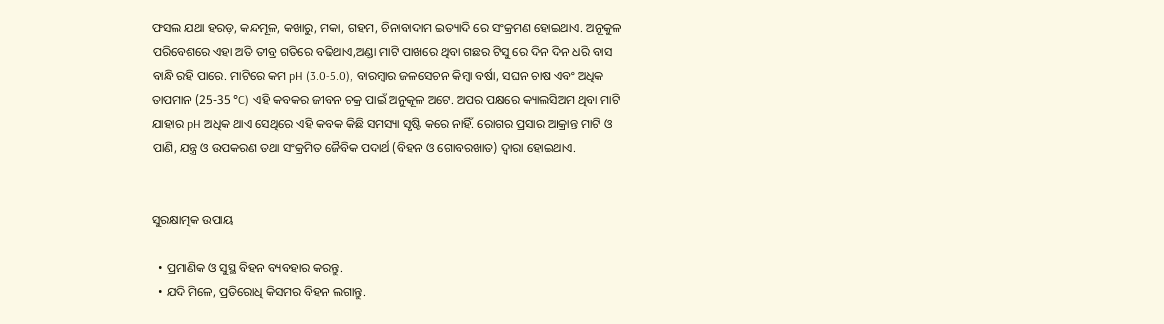ଫସଲ ଯଥା ହରଡ଼, କନ୍ଦମୂଳ, କଖାରୁ, ମକା, ଗହମ, ଚିନାବାଦାମ ଇତ୍ୟାଦି ରେ ସଂକ୍ରମଣ ହୋଇଥାଏ. ଅନୂକୁଳ ପରିବେଶରେ ଏହା ଅତି ତୀବ୍ର ଗତିରେ ବଢିଥାଏ,ଅଣ୍ଡା ମାଟି ପାଖରେ ଥିବା ଗଛର ଟିସୁ ରେ ଦିନ ଦିନ ଧରି ବାସ ବାନ୍ଧି ରହି ପାରେ. ମାଟିରେ କମ pH (3.0-5.0), ବାରମ୍ବାର ଜଳସେଚନ କିମ୍ବା ବର୍ଷା, ସଘନ ଚାଷ ଏବଂ ଅଧିକ ତାପମାନ (25-35 °C) ଏହି କବକର ଜୀବନ ଚକ୍ର ପାଇଁ ଅନୁକୂଳ ଅଟେ. ଅପର ପକ୍ଷରେ କ୍ୟାଲସିଅମ ଥିବା ମାଟି ଯାହାର pH ଅଧିକ ଥାଏ ସେଥିରେ ଏହି କବକ କିଛି ସମସ୍ୟା ସୃଷ୍ଟି କରେ ନାହିଁ. ରୋଗର ପ୍ରସାର ଆକ୍ରାନ୍ତ ମାଟି ଓ ପାଣି, ଯନ୍ତ୍ର ଓ ଉପକରଣ ତଥା ସଂକ୍ରମିତ ଜୈବିକ ପଦାର୍ଥ (ବିହନ ଓ ଗୋବରଖାତ) ଦ୍ୱାରା ହୋଇଥାଏ.


ସୁରକ୍ଷାତ୍ମକ ଉପାୟ

  • ପ୍ରମାଣିକ ଓ ସୁସ୍ଥ ବିହନ ବ୍ୟବହାର କରନ୍ତୁ.
  • ଯଦି ମିଳେ, ପ୍ରତିରୋଧି କିସମର ବିହନ ଲଗାନ୍ତୁ.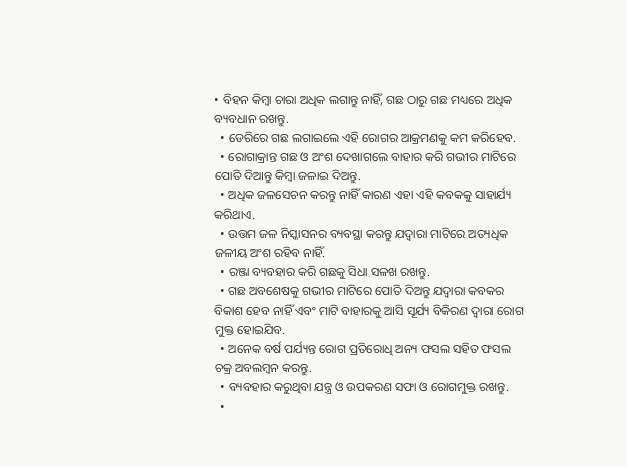• ବିହନ କିମ୍ବା ଚାରା ଅଧିକ ଲଗାନ୍ତୁ ନାହିଁ, ଗଛ ଠାରୁ ଗଛ ମଧ୍ୟରେ ଅଧିକ ବ୍ୟବଧାନ ରଖନ୍ତୁ.
  • ଡେରିରେ ଗଛ ଲଗାଇଲେ ଏହି ରୋଗର ଆକ୍ରମଣକୁ କମ କରିହେବ.
  • ରୋଗାକ୍ରାନ୍ତ ଗଛ ଓ ଅଂଶ ଦେଖାଗଲେ ବାହାର କରି ଗଭୀର ମାଟିରେ ପୋତି ଦିଆନ୍ତୁ କିମ୍ବା ଜଳାଇ ଦିଅନ୍ତୁ.
  • ଅଧିକ ଜଳସେଚନ କରନ୍ତୁ ନାହିଁ କାରଣ ଏହା ଏହି କବକକୁ ସାହାର୍ଯ୍ୟ କରିଥାଏ.
  • ଉତ୍ତମ ଜଳ ନିସ୍କାସନର ବ୍ୟବସ୍ଥା କରନ୍ତୁ ଯଦ୍ୱାରା ମାଟିରେ ଅତ୍ୟଧିକ ଜଳୀୟ ଅଂଶ ରହିବ ନାହିଁ.
  • ରଞ୍ଜା ବ୍ୟବହାର କରି ଗଛକୁ ସିଧା ସଳଖ ରଖନ୍ତୁ.
  • ଗଛ ଅବଶେଷକୁ ଗଭୀର ମାଟିରେ ପୋତି ଦିଅନ୍ତୁ ଯଦ୍ୱାରା କବକର ବିକାଶ ହେବ ନାହିଁ ଏବଂ ମାଟି ବାହାରକୁ ଆସି ସୂର୍ଯ୍ୟ ବିକିରଣ ଦ୍ୱାରା ରୋଗ ମୁକ୍ତ ହୋଇଯିବ.
  • ଅନେକ ବର୍ଷ ପର୍ଯ୍ୟନ୍ତ ରୋଗ ପ୍ରତିରୋଧି ଅନ୍ୟ ଫସଲ ସହିତ ଫସଲ ଚକ୍ର ଅବଲମ୍ବନ କରନ୍ତୁ.
  • ବ୍ୟବହାର କରୁଥିବା ଯନ୍ତ୍ର ଓ ଉପକରଣ ସଫା ଓ ରୋଗମୁକ୍ତ ରଖନ୍ତୁ.
  •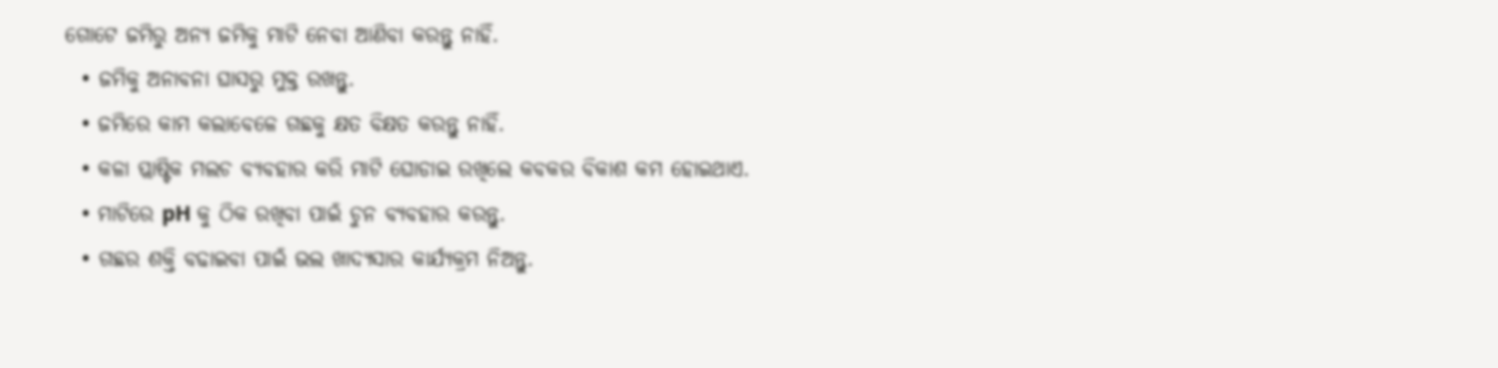ଗୋଟେ ଜମିରୁ ଅନ୍ୟ ଜମିକୁ ମାଟି ନେବା ଆଣିବା କରନ୍ତୁ ନାହିଁ.
  • ଜମିକୁ ଅନାବନା ଘାସରୁ ମୁକ୍ତ ରଖନ୍ତୁ.
  • ଜମିରେ କାମ କଲାବେଳେ ଗଛକୁ କ୍ଷତ ବିକ୍ଷତ କରନ୍ତୁ ନାହିଁ.
  • କଳା ପ୍ଲାଷ୍ଟିକ ମଲଚ ବ୍ୟବହାର କରି ମାଟି ଘୋଡାଇ ରଖିଲେ କବକର ବିକାଶ କମ ହୋଇଥାଏ.
  • ମାଟିରେ pH କୁ ଠିକ ରଖିବା ପାଇଁ ଚୁନ ବ୍ୟବହାର କରନ୍ତୁ.
  • ଗଛର ଶକ୍ତି ବଢାଇବା ପାଇଁ ଭଲ ଖାଦ୍ୟସାର କାର୍ଯ୍ୟକ୍ରମ ନିଅନ୍ତୁ.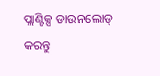ପ୍ଲାଣ୍ଟିକ୍ସ ଡାଉନଲୋଡ୍ କରନ୍ତୁ